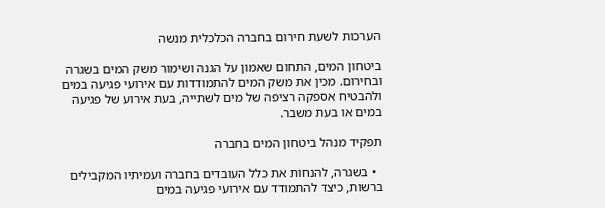הערכות לשעת חירום בחברה הכלכלית מנשה

ביטחון המים, התחום שאמון על הגנה ושימור משק המים בשגרה ובחירום. מכין את משק המים להתמודדות עם אירועי פגיעה במים ולהבטיח אספקה רציפה של מים לשתייה, בעת אירוע של פגיעה במים או בעת משבר.

תפקיד מנהל ביטחון המים בחברה

  • בשגרה, להנחות את כלל העובדים בחברה ועמיתיו המקבילים ברשות, כיצד להתמודד עם אירועי פגיעה במים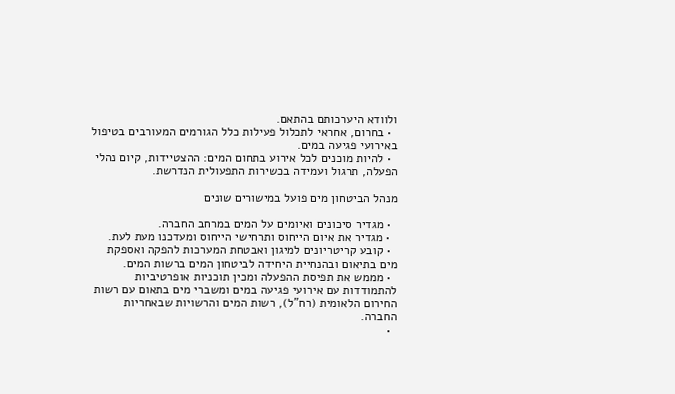ולוודא היערכותם בהתאם.
  • בחרום, אחראי לתכלול פעילות כלל הגורמים המעורבים בטיפול באירועי פגיעה במים.
  • להיות מוכנים לכל אירוע בתחום המים: ההצטיידות, קיום נהלי הפעלה, תרגול ועמידה בכשירות התפעולית הנדרשת.

מנהל הביטחון מים פועל במישורים שונים

  • מגדיר סיכונים ואיומים על המים במרחב החברה.
  • מגדיר את איום הייחוס ותרחישי הייחוס ומעדכנו מעת לעת.
  • קובע קריטריונים למיגון ואבטחת המערכות להפקה ואספקת מים בתיאום ובהנחיית היחידה לביטחון המים ברשות המים.
  • מממש את תפיסת ההפעלה ומכין תוכניות אופרטיביות להתמודדות עם אירועי פגיעה במים ומשברי מים בתאום עם רשות החירום הלאומית (רח"ל), רשות המים והרשויות שבאחריות החברה.
  •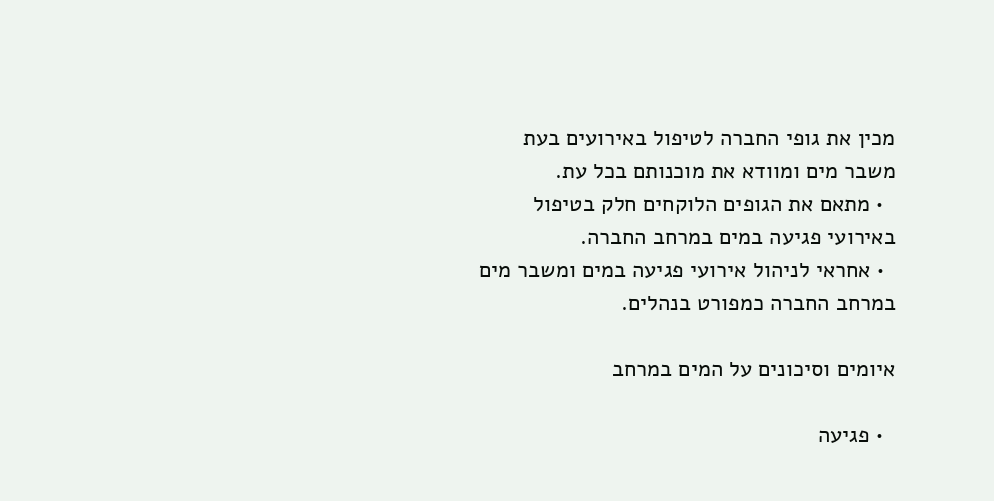מכין את גופי החברה לטיפול באירועים בעת משבר מים ומוודא את מוכנותם בכל עת.
  • מתאם את הגופים הלוקחים חלק בטיפול באירועי פגיעה במים במרחב החברה.
  • אחראי לניהול אירועי פגיעה במים ומשבר מים במרחב החברה כמפורט בנהלים.

איומים וסיכונים על המים במרחב

  • פגיעה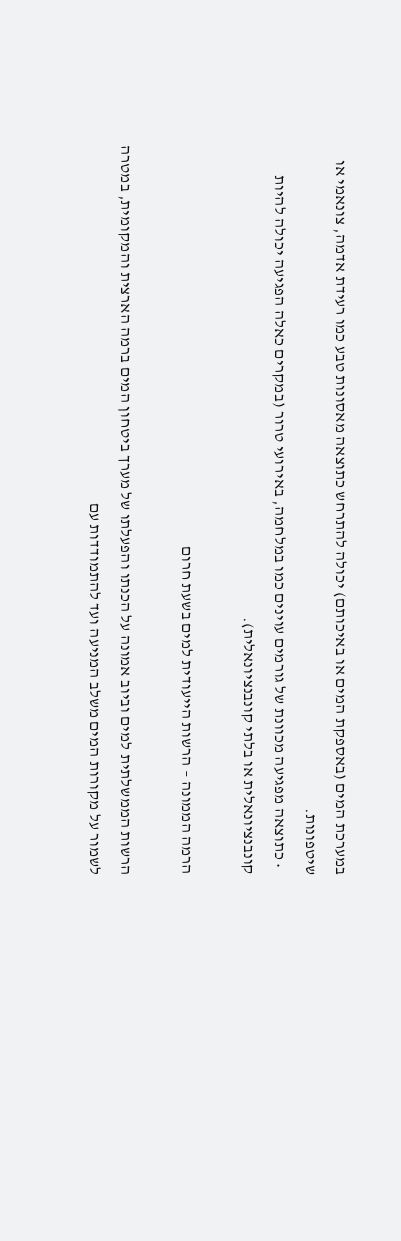במערכת המים (באספקת המים או באיכותם) יכולה להתרחש כתוצאה מאסונות טבע כמו רעידת אדמה, צונאמי או שיטפונות.
  • כתוצאה מפגיעה מכוונת של גורמים עוינים כמו במלחמה, באירועי טרור (במקרים כאלה הפגיעה יכולה להיות קונבנציונאלית או בלתי קונבנציונאלית).

הרמה הממונה – הרשות הייעודית למים בשעת חרום

הרשות הממשלתית למים וביוב אמונה על הכנתו והפעלתו של מערך ביטחון המים ברמה הארצית והמקומית, במטרה לשמור על מקורות המים משלב המניעה ועד להתמודדות עם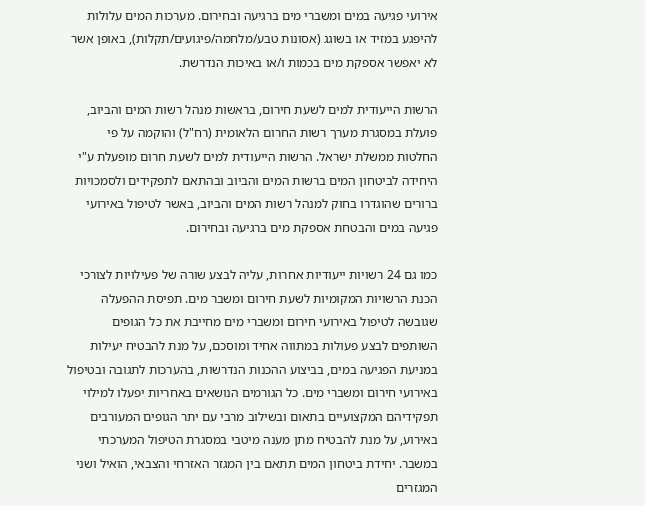אירועי פגיעה במים ומשברי מים ברגיעה ובחירום. מערכות המים עלולות להיפגע במזיד או בשוגג (אסונות טבע/מלחמה/פיגועים/תקלות), באופן אשר לא יאפשר אספקת מים בכמות ו/או באיכות הנדרשת.

הרשות הייעודית למים לשעת חירום, בראשות מנהל רשות המים והביוב, פועלת במסגרת מערך רשות החרום הלאומית (רח"ל) והוקמה על פי החלטות ממשלת ישראל. הרשות הייעודית למים לשעת חרום מופעלת ע"י היחידה לביטחון המים ברשות המים והביוב ובהתאם לתפקידים ולסמכויות ברורים שהוגדרו בחוק למנהל רשות המים והביוב, באשר לטיפול באירועי פגיעה במים והבטחת אספקת מים ברגיעה ובחירום.

כמו גם 24 רשויות ייעודיות אחרות, עליה לבצע שורה של פעילויות לצורכי הכנת הרשויות המקומיות לשעת חירום ומשבר מים. תפיסת ההפעלה שגובשה לטיפול באירועי חירום ומשברי מים מחייבת את כל הגופים השותפים לבצע פעולות במתווה אחיד ומוסכם, על מנת להבטיח יעילות במניעת הפגיעה במים, בביצוע ההכנות הנדרשות, בהערכות לתגובה ובטיפול באירועי חירום ומשברי מים. כל הגורמים הנושאים באחריות יפעלו למילוי תפקידיהם המקצועיים בתאום ובשילוב מרבי עם יתר הגופים המעורבים באירוע, על מנת להבטיח מתן מענה מיטבי במסגרת הטיפול המערכתי במשבר. יחידת ביטחון המים תתאם בין המגזר האזרחי והצבאי, הואיל ושני המגזרים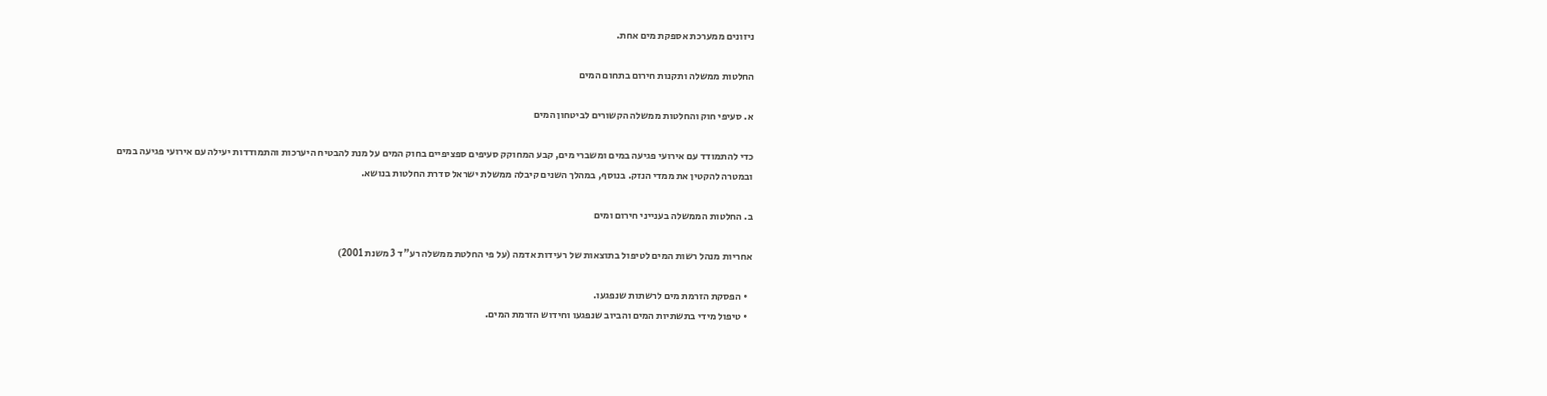ניזונים ממערכת אספקת מים אחת.

החלטות ממשלה ותקנות חירום בתחום המים

א. סעיפי חוק והחלטות ממשלה הקשורים לביטחון המים

כדי להתמודד עם אירועי פגיעה במים ומשברי מים, קבע המחוקק סעיפים ספציפיים בחוק המים על מנת להבטיח היערכות והתמודדות יעילה עם אירועי פגיעה במים ובמטרה להקטין את ממדי הנזק. בנוסף, במהלך השנים קיבלה ממשלת ישראל סדרת החלטות בנושא.

ב. החלטות הממשלה בענייני חירום ומים

אחריות מנהל רשות המים לטיפול בתוצאות של רעידות אדמה (על פי החלטת ממשלה רע"ד 3 משנת 2001)

  • הפסקת הזרמת מים לרשתות שנפגעו.
  • טיפול מידי בתשתיות המים והביוב שנפגעו וחידוש הזרמת המים.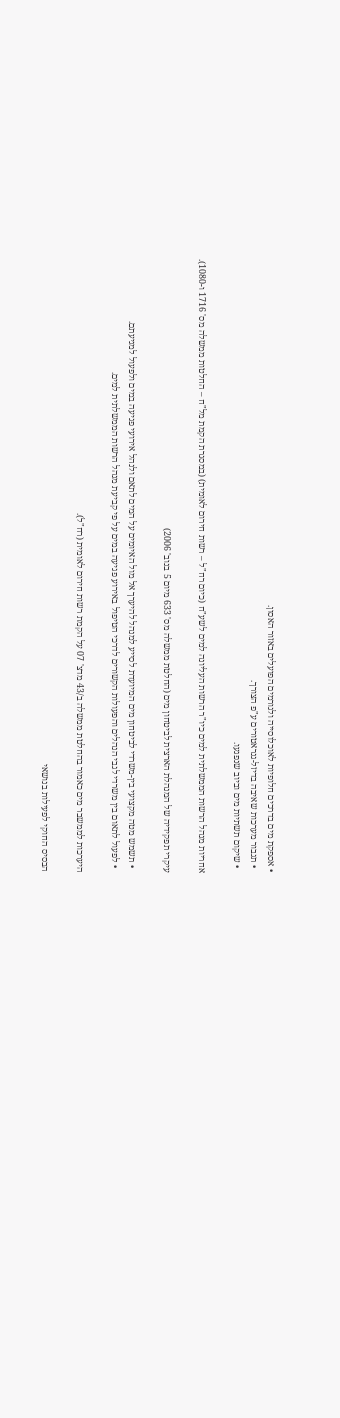• אספקת מים בדרכים חלופיות לאוכלוסייה ולגורמים הפועלים באזור האסון.
  • תגבור מערכות שאיבה בדיזל-גנראטורים ע"פ הצורך.
  • שיקום תשתיות מים וביוב שנפגעו.

אחריות מנהל הרשות הממשלתית למים כיו"ר הרשות העליונה למים לשע"ח (כיום רח"ל – רשות חירום לאומית) (במסגרת הקמת מל"ח – החלטות ממשלה מס' 1716 ו-1080).

עיקרי תפקידיה של המנהלת הארצית לביטחון מים (החלטת ממשלה מס' 633 מיום 5 בנוב' 2006)

  • תשמש מטה מקצועי בין-משרדי לביטחון מים המיועדת לסייע למנהל להיערך אל מול האיומים על המים לתאם ולנהל אירועי פגיעה במים ולפעול למניעתם.
  • לפעול לתאום בין משרדי לגבי הנהלים והפעולות הקשורים לדרכי הטיפול באירוע פגיעה במים על פי קביעת מנהל הרשות הממשלתית למים.

היערכות לממשבר מים כאמור בהחלטת ממשלה ב/43 מדצ' 07 על הקמת רשות חירום לאומית (רח"ל).

הבסיס החוקי לפעילות בנושאי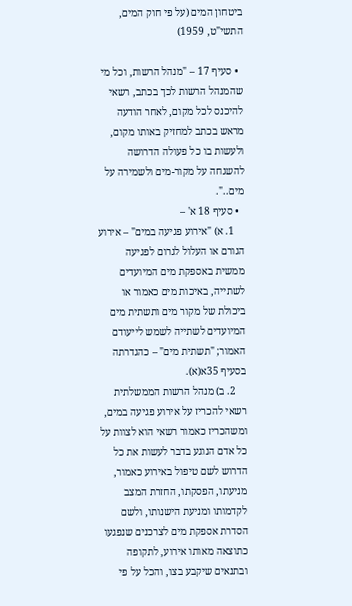ביטחון המים (על פי חוק המים, התשי"ט, 1959)

  • סעיף 17 – "מנהל הרשות, וכל מי שהמנהל הרשות לכך בכתב, רשאי להיכנס לכל מקום, לאחר הודעה מראש בכתב למחזיק באותו מקום, ולעשות בו כל פעולה הדרושה להשגחה על מקור-מים ולשמירה על מים..".
  • סעיף 18 א' –
    1. א) "אירוע פגיעה במים" – אירוע הגורם או העלול לגרום לפגיעה ממשית באספקת מים המיועדים לשתייה, באיכות מים כאמור או ביכולת של מקור מים ותשתית מים המיועדים לשתייה לשמש לייעודם האמור; "תשתית מים" – כהגדרתה בסעיף 35א(א).
    2. ב) מנהל הרשות הממשלתית רשאי להכריז על אירוע פגיעה במים, ומשהכריז כאמור רשאי הוא לצוות על כל אדם הנוגע בדבר לעשות את כל הדרוש לשם טיפול באירוע כאמור, מניעתו, הפסקתו, החזרת המצב לקדמותו ומניעת הישנותו, ולשם הסדרת אספקת מים לצרכנים שנפגעו כתוצאה מאותו אירוע, לתקופה ובתנאים שיקבע בצו, והכל על פי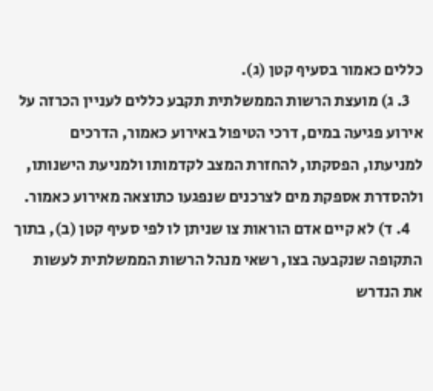כללים כאמור בסעיף קטן (ג).
    3. ג) מועצת הרשות הממשלתית תקבע כללים לעניין הכרזה על אירוע פגיעה במים, דרכי הטיפול באירוע כאמור, הדרכים למניעתו, הפסקתו, להחזרת המצב לקדמותו ולמניעת הישנותו, ולהסדרת אספקת מים לצרכנים שנפגעו כתוצאה מאירוע כאמור.
    4. ד) לא קיים אדם הוראות צו שניתן לו לפי סעיף קטן (ב), בתוך התקופה שנקבעה בצו, רשאי מנהל הרשות הממשלתית לעשות את הנדרש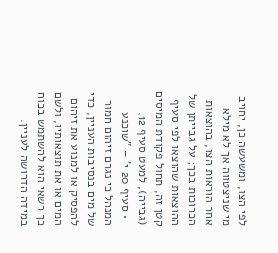לפי הצו, ומשעשה כן, יחויב מי שניצטווה אך לא מילא אחר הוראות הצו, בהוצאות הכרוכות בכך; על גבייתן של ההוצאות שהוצאו לפי סעיף קטן זה, תחול פקודת המיסים (גבייה), למעט סעיף 12.
  • סעיף 20 י' – "שוכנע המנהל כי נגרם זיהום חמור של מים בנסיבות העניין, כדי להפסיק או למנוע את זיהום המים או את תוצאותיו, ולשם כך רשאי הוא להשתמש בכוח במידה הדרושה לעניין.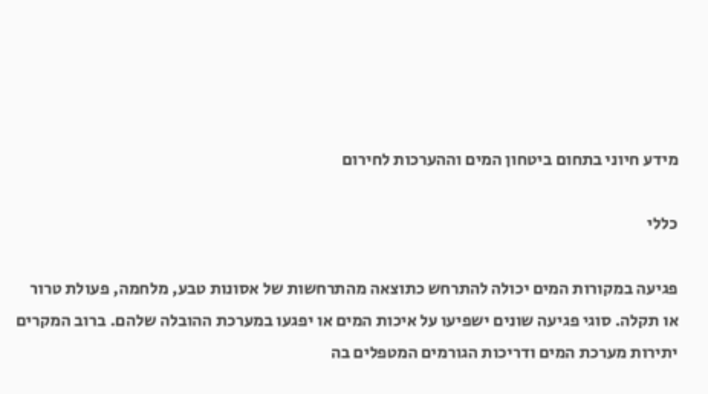מידע חיוני בתחום ביטחון המים וההערכות לחירום

כללי

פגיעה במקורות המים יכולה להתרחש כתוצאה מהתרחשות של אסונות טבע, מלחמה, פעולת טרור או תקלה. סוגי פגיעה שונים ישפיעו על איכות המים או יפגעו במערכת ההובלה שלהם. ברוב המקרים יתירות מערכת המים ודריכות הגורמים המטפלים בה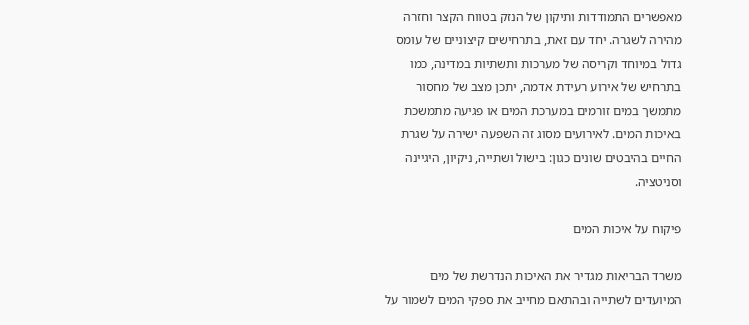מאפשרים התמודדות ותיקון של הנזק בטווח הקצר וחזרה מהירה לשגרה. יחד עם זאת, בתרחישים קיצוניים של עומס גדול במיוחד וקריסה של מערכות ותשתיות במדינה, כמו בתרחיש של אירוע רעידת אדמה, יתכן מצב של מחסור מתמשך במים זורמים במערכת המים או פגיעה מתמשכת באיכות המים. לאירועים מסוג זה השפעה ישירה על שגרת החיים בהיבטים שונים כגון: בישול ושתייה, ניקיון, היגיינה וסניטציה.

פיקוח על איכות המים

משרד הבריאות מגדיר את האיכות הנדרשת של מים המיועדים לשתייה ובהתאם מחייב את ספקי המים לשמור על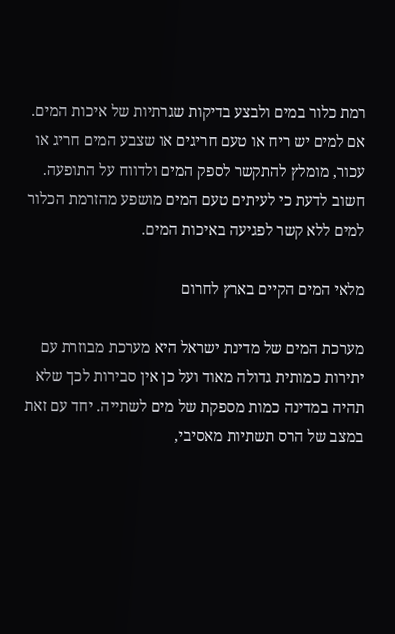רמת כלור במים ולבצע בדיקות שגרתיות של איכות המים. אם למים יש ריח או טעם חריגים או שצבע המים חריג או עכור, מומלץ להתקשר לספק המים ולדווח על התופעה. חשוב לדעת כי לעיתים טעם המים מושפע מהזרמת הכלור למים ללא קשר לפגיעה באיכות המים.

מלאי המים הקיים בארץ לחרום

מערכת המים של מדינת ישראל היא מערכת מבוזרת עם יתירות כמותית גדולה מאוד ועל כן אין סבירות לכך שלא תהיה במדינה כמות מספקת של מים לשתייה. יחד עם זאת במצב של הרס תשתיות מאסיבי,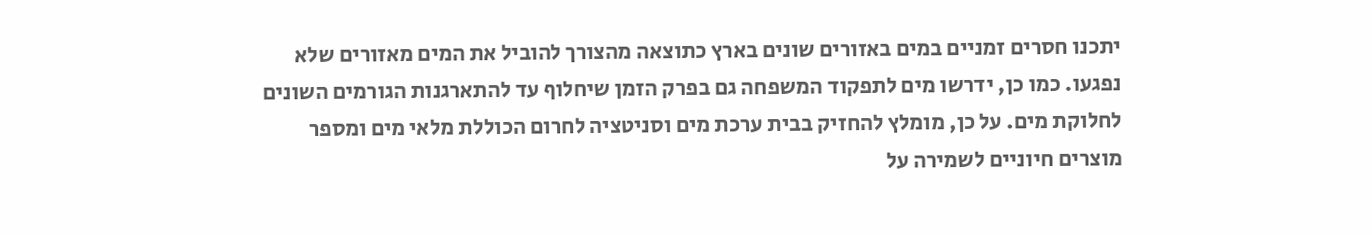יתכנו חסרים זמניים במים באזורים שונים בארץ כתוצאה מהצורך להוביל את המים מאזורים שלא נפגעו. כמו כן, ידרשו מים לתפקוד המשפחה גם בפרק הזמן שיחלוף עד להתארגנות הגורמים השונים לחלוקת מים. על כן, מומלץ להחזיק בבית ערכת מים וסניטציה לחרום הכוללת מלאי מים ומספר מוצרים חיוניים לשמירה על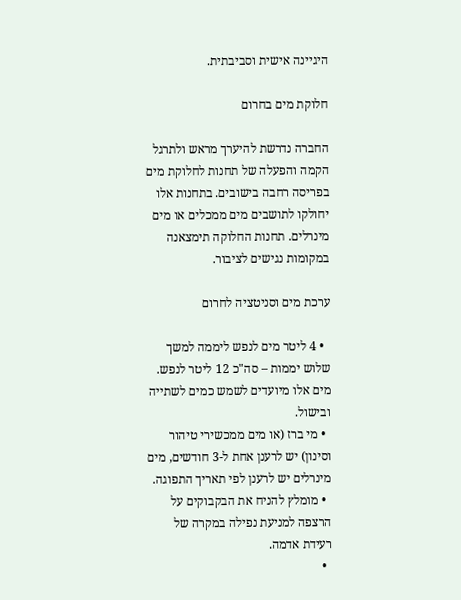היגיינה אישית וסביבתית.

חלוקת מים בחרום

החברה נדרשת להיערך מראש ולתרגל הקמה והפעלה של תחנות לחלוקת מים בפריסה רחבה בישובים. בתחנות אלו יחולקו לתושבים מים ממכלים או מים מינרלים. תחנות החלוקה תימצאנה במקומות נגישים לציבור.

ערכת מים וסניטציה לחרום

  • 4 ליטר מים לנפש ליממה למשך שלוש יממות – סה"כ 12 ליטר לנפש. מים אלו מיועדים לשמש כמים לשתייה ובישול.
  • מי ברז (או מים ממכשירי טיהור וסינון) יש לרענן אחת ל-3 חודשים, מים מינרלים יש לרענן לפי תאריך התפוגה.
  • מומלץ להניח את הבקבוקים על הרצפה למניעת נפילה במקרה של רעידת אדמה.
  •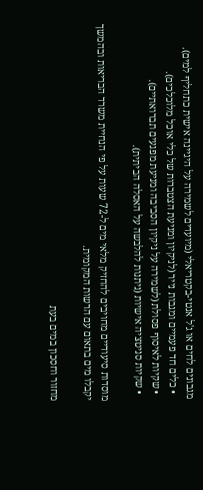מגבונים לחים או ג'ל אנטי-בקטריאלי (מיועדים לשמירה על היגיינה אישית כתחליף למים).
  • כלים חד פעמיים ומגבות נייר (לניקיון ומניעת הצטברות של כלי אוכל מלוכלכים).
  • שקיות לאיסוף פסולת (לשמירה על ניקיון הסביבה ומניעת מפגעים תברואתיים).
  • שקיות סניטציה אישיות (ניתנות להלבשה על האסלה הביתית).

מוסדות סיעודיים מחויבים להחזיק מלאי מים ל-72 שעות על פי הנחיית משרד הבריאות ובהמשך יקבלו מים בתאום עם הרשות המקומית.

מחזור וחסכון במים בעת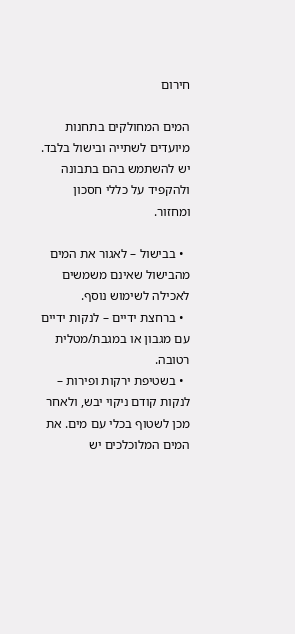חירום

המים המחולקים בתחנות מיועדים לשתייה ובישול בלבד. יש להשתמש בהם בתבונה ולהקפיד על כללי חסכון ומחזור.

  • בבישול – לאגור את המים מהבישול שאינם משמשים לאכילה לשימוש נוסף.
  • ברחצת ידיים – לנקות ידיים עם מגבון או במגבת/מטלית רטובה.
  • בשטיפת ירקות ופירות – לנקות קודם ניקוי יבש, ולאחר מכן לשטוף בכלי עם מים. את המים המלוכלכים יש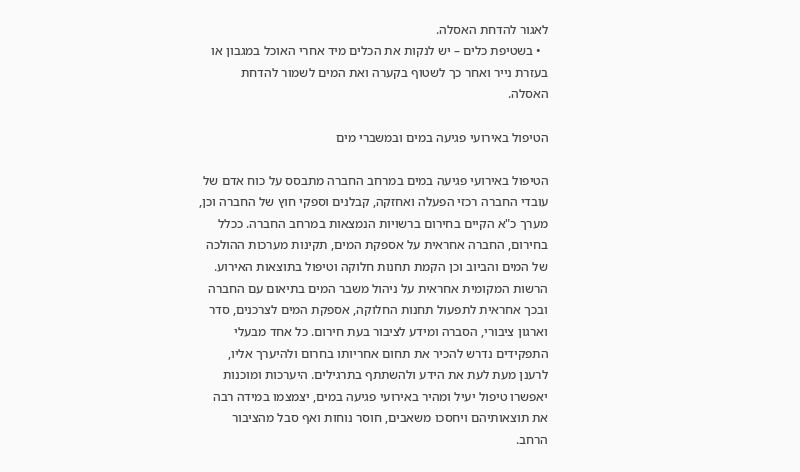לאגור להדחת האסלה.
  • בשטיפת כלים – יש לנקות את הכלים מיד אחרי האוכל במגבון או בעזרת נייר ואחר כך לשטוף בקערה ואת המים לשמור להדחת האסלה.

הטיפול באירועי פגיעה במים ובמשברי מים

הטיפול באירועי פגיעה במים במרחב החברה מתבסס על כוח אדם של עובדי החברה רכזי הפעלה ואחזקה, קבלנים וספקי חוץ של החברה וכן, מערך כ"א הקיים בחירום ברשויות הנמצאות במרחב החברה. ככלל בחירום, החברה אחראית על אספקת המים, תקינות מערכות ההולכה של המים והביוב וכן הקמת תחנות חלוקה וטיפול בתוצאות האירוע. הרשות המקומית אחראית על ניהול משבר המים בתיאום עם החברה ובכך אחראית לתפעול תחנות החלוקה, אספקת המים לצרכנים, סדר וארגון ציבורי, הסברה ומידע לציבור בעת חירום. כל אחד מבעלי התפקידים נדרש להכיר את תחום אחריותו בחרום ולהיערך אליו, לרענן מעת לעת את הידע ולהשתתף בתרגילים. היערכות ומוכנות יאפשרו טיפול יעיל ומהיר באירועי פגיעה במים, יצמצמו במידה רבה את תוצאותיהם ויחסכו משאבים, חוסר נוחות ואף סבל מהציבור הרחב.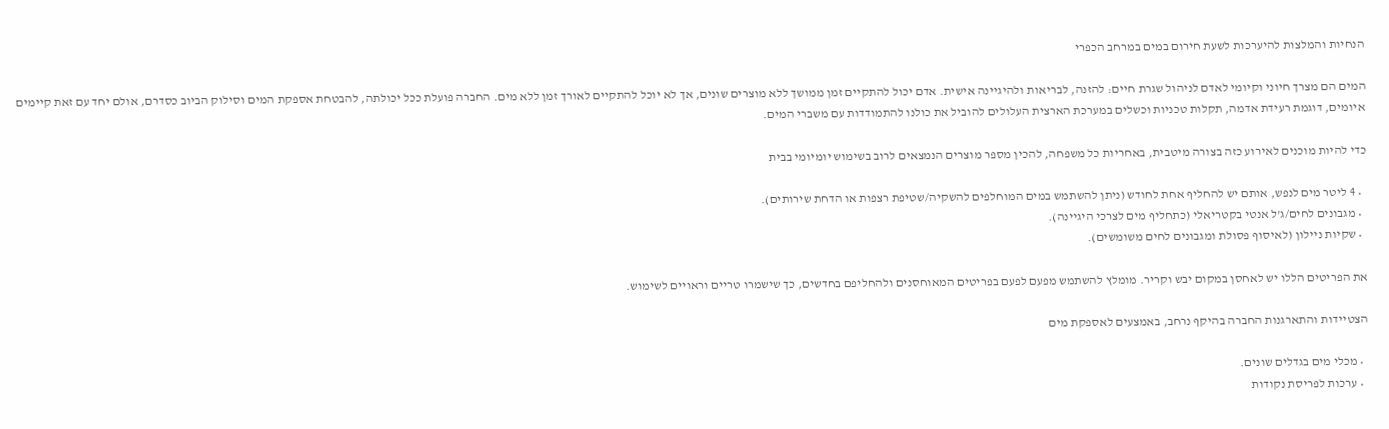הנחיות והמלצות להיערכות לשעת חירום במים במרחב הכפרי

המים הם מצרך חיוני וקיומי לאדם לניהול שגרת חיים: להזנה, לבריאות ולהיגיינה אישית. אדם יכול להתקיים זמן ממושך ללא מוצרים שונים, אך לא יוכל להתקיים לאורך זמן ללא מים. החברה פועלת ככל יכולתה, להבטחת אספקת המים וסילוק הביוב כסדרם, אולם יחד עם זאת קיימים איומים, דוגמת רעידת אדמה, תקלות טכניות וכשלים במערכת הארצית העלולים להוביל את כולנו להתמודדות עם משברי המים.

כדי להיות מוכנים לאירוע כזה בצורה מיטבית, באחריות כל משפחה, להכין מספר מוצרים הנמצאים לרוב בשימוש יומיומי בבית

  • 4 ליטר מים לנפש, אותם יש להחליף אחת לחודש (ניתן להשתמש במים המוחלפים להשקיה/שטיפת רצפות או הדחת שירותים).
  • מגבונים לחים/ג'ל אנטי בקטריאלי (כתחליף מים לצרכי היגיינה).
  • שקיות ניילון (לאיסוף פסולת ומגבונים לחים משומשים).

את הפריטים הללו יש לאחסן במקום יבש וקריר. מומלץ להשתמש מפעם לפעם בפריטים המאוחסנים ולהחליפם בחדשים, כך שישמרו טריים וראויים לשימוש.

הצטיידות והתארגנות החברה בהיקף נרחב, באמצעים לאספקת מים

  • מכלי מים בגדלים שונים.
  • ערכות לפריסת נקודות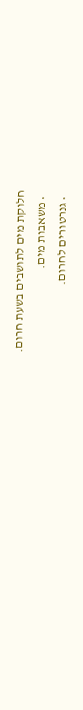חלוקת מים לתושבים בשעת חרום.
  • משאבות מים.
  • גנרטורים לחרום.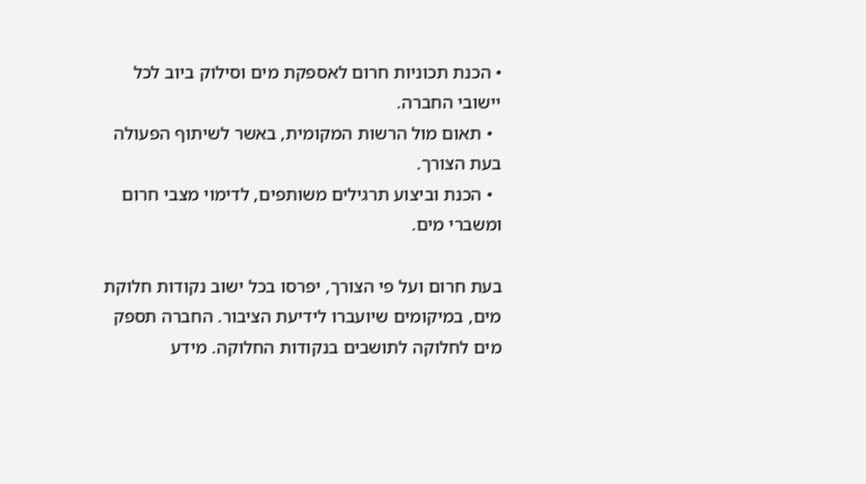• הכנת תכוניות חרום לאספקת מים וסילוק ביוב לכל יישובי החברה.
  • תאום מול הרשות המקומית, באשר לשיתוף הפעולה בעת הצורך.
  • הכנת וביצוע תרגילים משותפים, לדימוי מצבי חרום ומשברי מים.

בעת חרום ועל פי הצורך, יפרסו בכל ישוב נקודות חלוקת מים, במיקומים שיועברו לידיעת הציבור. החברה תספק מים לחלוקה לתושבים בנקודות החלוקה. מידע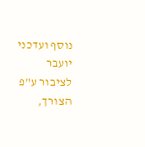נוסף ועדכני יועבר לציבור ע"פ הצורך,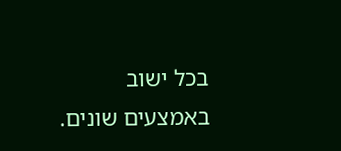בכל ישוב באמצעים שונים.